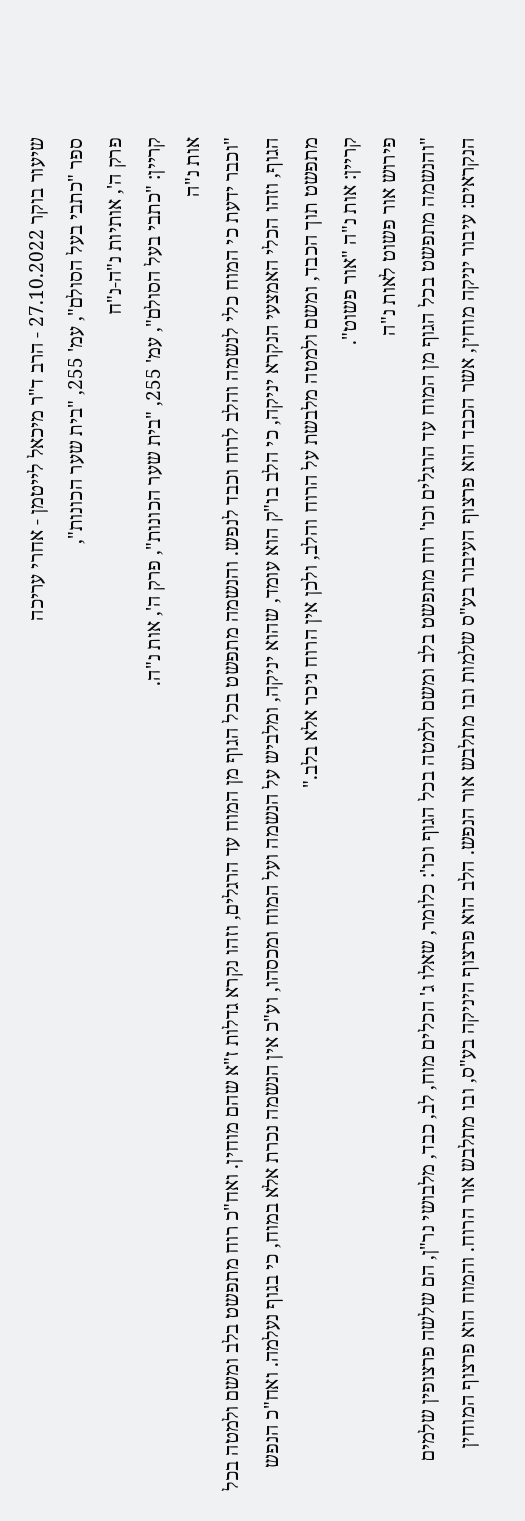שיעור בוקר 27.10.2022 - הרב ד"ר מיכאל לייטמן - אחרי עריכה
ספר "כתבי בעל הסולם", עמ' 255, "בית שער הכונות",
פרק ה', אותיות נ"ה-נ"ח
קריין: "כתבי בעל הסולם", עמ' 255, "בית שער הכונות", פרק ה', אות נ"ה.
אות נ"ה
"וכבר ידעת כי המוח כלי לנשמה והלב לרוח וכבד לנפש. והנשמה מתפשט בכל הגוף מן המוח עד הרגלים, וזהו נקרא גדלות ז"א שהם מוחין. ואח"כ רוח מתפשט בלב ומשם ולמטה בכל הגוף, וזהו הכלי האמצעי הנקרא יניקה, כי הלב בו"ק הוא עומד, שהוא יניקה, ומלביש על הנשמה ועל המוח ומכסהו, וע"כ אין הנשמה נכרת אלא במוח, כי בגוף נעלמה. ואח"כ הנפש מתפשט תוך הכבד, ומשם ולמטה מלבשת על הרוח והלב, ולכן אין הרוח ניכר אלא בלב."
קריין: אות נ"ה "אור פשוט".
פירוש אור פשוט לאות נ"ה
"והנשמה מתפשט בכל הגוף מן המוח עד הרגלים וכו' רוח מתפשט בלב ומשם ולמטה בכל הגוף וכו': כלומר, שאלו ג' הכלים מוח, לב, כבד, מלבושי נר"ן, הם שלשה פרצופין שלמים הנקראים: עיבור יניקה מוחין, אשר הכבד הוא פרצוף העיבור בע"ס שלמות ובו מתלבש אור הנפש. הלב הוא פרצוף היניקה בע"ס, ובו מתלבש אור הרוח. והמוח הוא פרצוף המוחין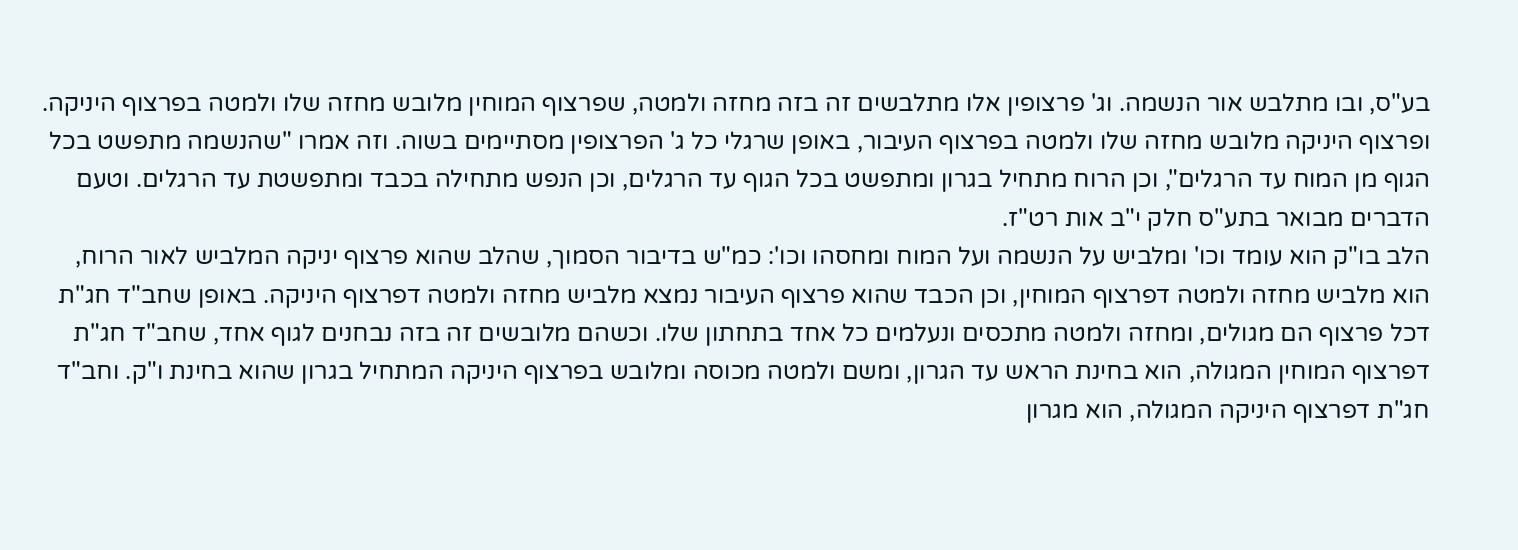בע"ס, ובו מתלבש אור הנשמה. וג' פרצופין אלו מתלבשים זה בזה מחזה ולמטה, שפרצוף המוחין מלובש מחזה שלו ולמטה בפרצוף היניקה. ופרצוף היניקה מלובש מחזה שלו ולמטה בפרצוף העיבור, באופן שרגלי כל ג' הפרצופין מסתיימים בשוה. וזה אמרו "שהנשמה מתפשט בכל הגוף מן המוח עד הרגלים", וכן הרוח מתחיל בגרון ומתפשט בכל הגוף עד הרגלים, וכן הנפש מתחילה בכבד ומתפשטת עד הרגלים. וטעם הדברים מבואר בתע"ס חלק י"ב אות רט"ז.
הלב בו"ק הוא עומד וכו' ומלביש על הנשמה ועל המוח ומחסהו וכו': כמ"ש בדיבור הסמוך, שהלב שהוא פרצוף יניקה המלביש לאור הרוח, הוא מלביש מחזה ולמטה דפרצוף המוחין, וכן הכבד שהוא פרצוף העיבור נמצא מלביש מחזה ולמטה דפרצוף היניקה. באופן שחב"ד חג"ת דכל פרצוף הם מגולים, ומחזה ולמטה מתכסים ונעלמים כל אחד בתחתון שלו. וכשהם מלובשים זה בזה נבחנים לגוף אחד, שחב"ד חג"ת דפרצוף המוחין המגולה, הוא בחינת הראש עד הגרון, ומשם ולמטה מכוסה ומלובש בפרצוף היניקה המתחיל בגרון שהוא בחינת ו"ק. וחב"ד חג"ת דפרצוף היניקה המגולה, הוא מגרון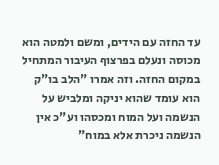עד החזה עם הידים, ומשם ולמטה הוא מכוסה ונעלם בפרצוף העיבור המתחיל במקום החזה. וזה אמרו "הלב בו"ק הוא עומד שהוא יניקה ומלביש על הנשמה ועל המוח ומכסהו וע"כ אין הנשמה ניכרת אלא במוח"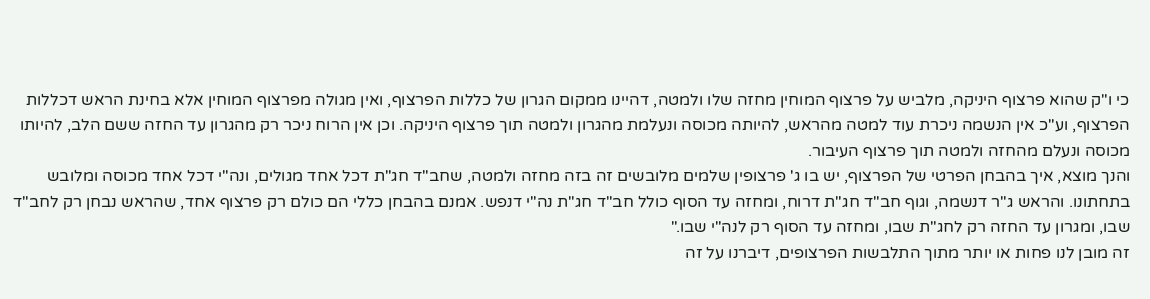כי ו"ק שהוא פרצוף היניקה, מלביש על פרצוף המוחין מחזה שלו ולמטה, דהיינו ממקום הגרון של כללות הפרצוף, ואין מגולה מפרצוף המוחין אלא בחינת הראש דכללות הפרצוף, וע"כ אין הנשמה ניכרת עוד למטה מהראש, להיותה מכוסה ונעלמת מהגרון ולמטה תוך פרצוף היניקה. וכן אין הרוח ניכר רק מהגרון עד החזה ששם הלב, להיותו מכוסה ונעלם מהחזה ולמטה תוך פרצוף העיבור.
והנך מוצא, איך בהבחן הפרטי של הפרצוף, יש בו ג' פרצופין שלמים מלובשים זה בזה מחזה ולמטה, שחב"ד חג"ת דכל אחד מגולים, ונה"י דכל אחד מכוסה ומלובש בתחתונו. והראש ג"ר דנשמה, וגוף חב"ד חג"ת דרוח, ומחזה עד הסוף כולל חב"ד חג"ת נה"י דנפש. אמנם בהבחן כללי הם כולם רק פרצוף אחד, שהראש נבחן רק לחב"ד שבו, ומגרון עד החזה רק לחג"ת שבו, ומחזה עד הסוף רק לנה"י שבו."
זה מובן לנו פחות או יותר מתוך התלבשות הפרצופים, דיברנו על זה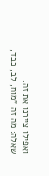ואפילו ציירנו את זה.
שאלה: מה זה "מוח, לב, כבד,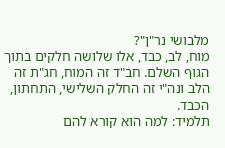מלבושי נר"ן"?
מוח, לב, כבד, אלו שלושה חלקים בתוך הגוף השלם. חב"ד זה המוח, חג"ת זה הלב ונה"י זה החלק השלישי, התחתון, הכבד.
תלמיד: למה הוא קורא להם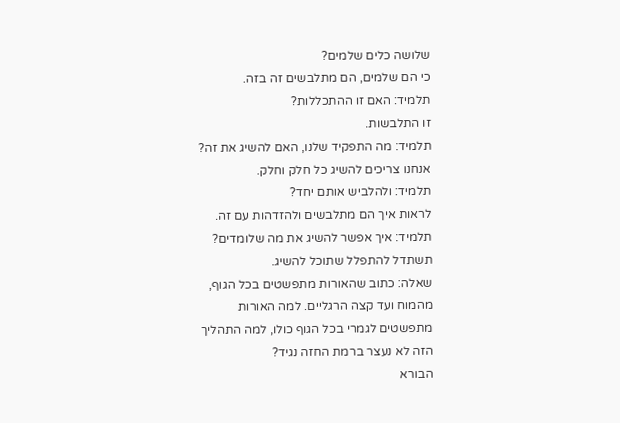שלושה כלים שלמים?
כי הם שלמים, הם מתלבשים זה בזה.
תלמיד: האם זו ההתכללות?
זו התלבשות.
תלמיד: מה התפקיד שלנו, האם להשיג את זה?
אנחנו צריכים להשיג כל חלק וחלק.
תלמיד: ולהלביש אותם יחד?
לראות איך הם מתלבשים ולהזדהות עם זה.
תלמיד: איך אפשר להשיג את מה שלומדים?
תשתדל להתפלל שתוכל להשיג.
שאלה: כתוב שהאורות מתפשטים בכל הגוף, מהמוח ועד קצה הרגליים. למה האורות מתפשטים לגמרי בכל הגוף כולו, למה התהליך הזה לא נעצר ברמת החזה נגיד?
הבורא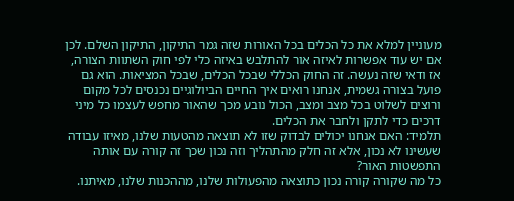מעוניין למלא את כל הכלים בכל האורות שזה גמר התיקון, התיקון השלם. לכן אם יש עוד אפשרות לאיזה אור להתלבש באיזה כלי לפי חוק השתוות הצורה, אז ודאי שזה נעשה. זה החוק הכללי שבכל הכלים, שבכל המציאות. הוא גם פועל בצורה גשמית, אנחנו רואים איך החיים הביולוגיים נכנסים לכל מקום ורוצים לשלוט בכל מצב ומצב, הכול נובע מכך שהאור מחפש לעצמו כל מיני דרכים כדי לתקן ולחבר את הכלים.
תלמיד: האם אנחנו יכולים לבדוק שזו לא תוצאה מהטעות שלנו, מאיזו עבודה שעשינו לא נכון, אלא זה חלק מהתהליך וזה נכון שכך זה קורה עם אותה התפשטות האור?
כל מה שקורה קורה נכון כתוצאה מהפעולות שלנו, מההכנות שלנו, מאיתנו.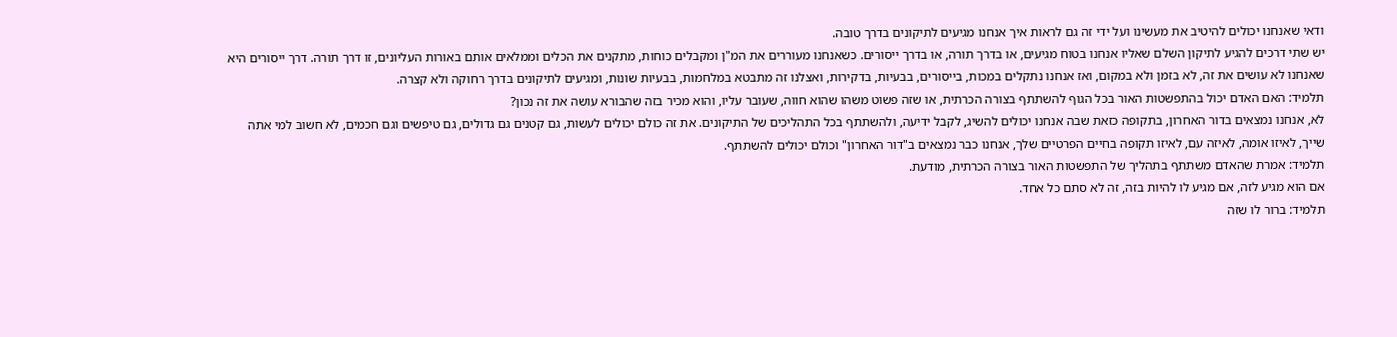ודאי שאנחנו יכולים להיטיב את מעשינו ועל ידי זה גם לראות איך אנחנו מגיעים לתיקונים בדרך טובה.
יש שתי דרכים להגיע לתיקון השלם שאליו אנחנו בטוח מגיעים, או בדרך תורה, או בדרך ייסורים. כשאנחנו מעוררים את המ"ן ומקבלים כוחות, מתקנים את הכלים וממלאים אותם באורות העליונים, זו דרך תורה. דרך ייסורים היא שאנחנו לא עושים את זה, לא בזמן ולא במקום, ואז אנחנו נתקלים במכות, בייסורים, בבעיות, בדקירות, ואצלנו זה מתבטא במלחמות, בבעיות שונות, ומגיעים לתיקונים בדרך רחוקה ולא קצרה.
תלמיד: האם האדם יכול בהתפשטות האור בכל הגוף להשתתף בצורה הכרתית, או שזה פשוט משהו שהוא חווה, שעובר עליו, והוא מכיר בזה שהבורא עושה את זה נכון?
לא, אנחנו נמצאים בדור האחרון, בתקופה כזאת שבה אנחנו יכולים להשיג, לקבל ידיעה, ולהשתתף בכל התהליכים של התיקונים. את זה כולם יכולים לעשות, גם קטנים גם גדולים, גם טיפשים וגם חכמים, לא חשוב למי אתה שייך, לאיזו אומה, לאיזה עם, לאיזו תקופה בחיים הפרטיים שלך, אנחנו כבר נמצאים ב"דור האחרון" וכולם יכולים להשתתף.
תלמיד: אמרת שהאדם משתתף בתהליך של התפשטות האור בצורה הכרתית, מודעת.
אם הוא מגיע לזה, אם מגיע לו להיות בזה, זה לא סתם כל אחד.
תלמיד: ברור לו שזה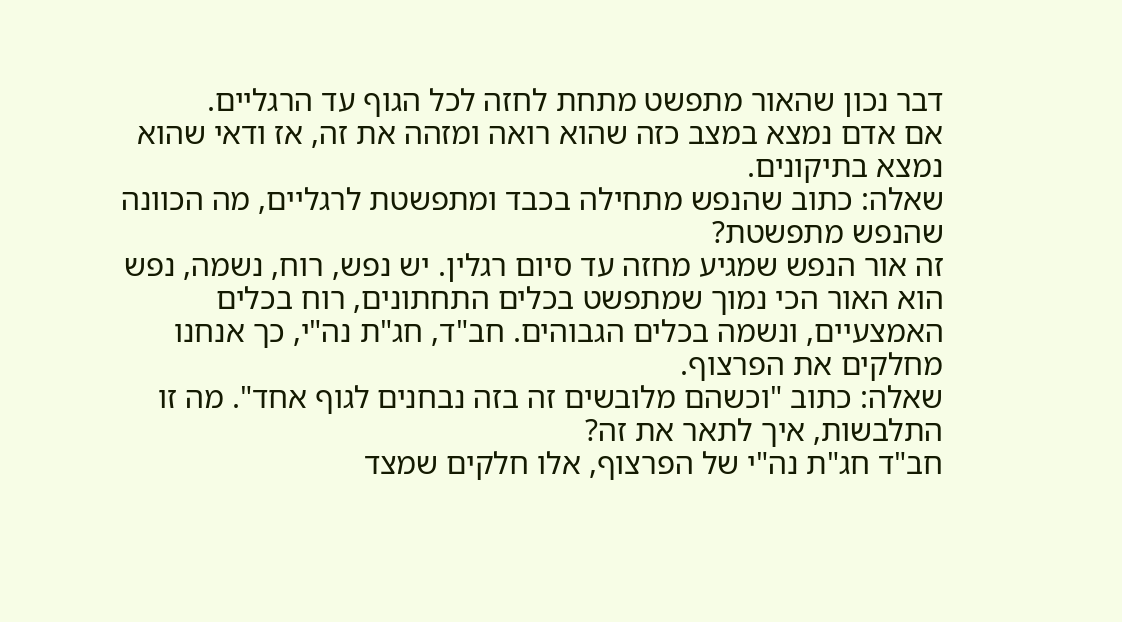דבר נכון שהאור מתפשט מתחת לחזה לכל הגוף עד הרגליים.
אם אדם נמצא במצב כזה שהוא רואה ומזהה את זה, אז ודאי שהוא נמצא בתיקונים.
שאלה: כתוב שהנפש מתחילה בכבד ומתפשטת לרגליים, מה הכוונה שהנפש מתפשטת?
זה אור הנפש שמגיע מחזה עד סיום רגלין. יש נפש, רוח, נשמה, נפש הוא האור הכי נמוך שמתפשט בכלים התחתונים, רוח בכלים האמצעיים, ונשמה בכלים הגבוהים. חב"ד, חג"ת נה"י, כך אנחנו מחלקים את הפרצוף.
שאלה: כתוב "וכשהם מלובשים זה בזה נבחנים לגוף אחד". מה זו התלבשות, איך לתאר את זה?
חב"ד חג"ת נה"י של הפרצוף, אלו חלקים שמצד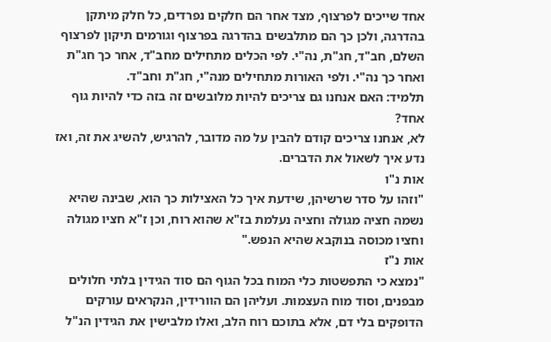אחד שייכים לפרצוף, מצד אחר הם חלקים נפרדים, כל חלק מיתקן בהדרגה, ולכן כך הם מתלבשים בהדרגה בפרצוף וגורמים תיקון לפרצוף השלם, חב"ד, חג"ת, נה"י. לפי הכלים מתחילים מחב"ד, אחר כך חג"ת ואחר כך נה"י. ולפי האורות מתחילים מנה"י, חג"ת וחב"ד.
תלמיד: האם אנחנו גם צריכים להיות מלובשים זה בזה כדי להיות גוף אחד?
לא, אנחנו צריכים קודם להבין על מה מדובר, להרגיש, להשיג את זה, ואז נדע איך לשאול את הדברים.
אות נ"ו
"וזהו על סדר שרשיהן, שידעת איך כל האצילות כך הוא, שבינה שהיא נשמה חציה מגולה וחציה נעלמת בז"א שהוא רוח, וכן ז"א חציו מגולה וחציו מכוסה בנוקבא שהיא הנפש."
אות נ"ז
"נמצא כי התפשטות כלי המוח בכל הגוף הם סוד הגידין בלתי חלולים מבפנים, וסוד מוח העצמות. ועליהן הם הוורידין, הנקראים עורקים הדופקים בלי דם, אלא בתוכם רוח הלב, ואלו מלבישין את הגידין הנ"ל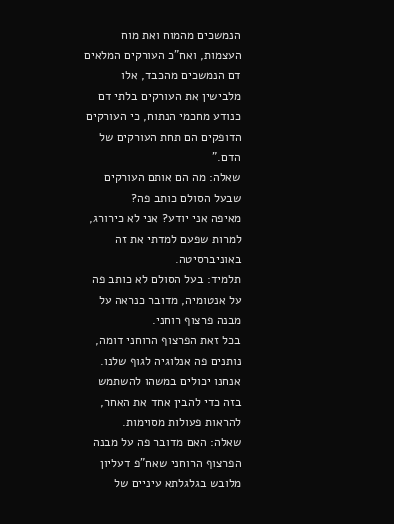הנמשכים מהמוח ואת מוח העצמות, ואח"כ העורקים המלאים דם הנמשכים מהכבד, אלו מלבישין את העורקים בלתי דם כנודע מחכמי הנתוח, כי העורקים הדופקים הם תחת העורקים של הדם."
שאלה: מה הם אותם העורקים שבעל הסולם כותב פה?
מאיפה אני יודע? אני לא כירורג, למרות שפעם למדתי את זה באוניברסיטה.
תלמיד: בעל הסולם לא כותב פה על אנטומיה, מדובר כנראה על מבנה פרצוף רוחני.
בכל זאת הפרצוף הרוחני דומה, נותנים פה אנלוגיה לגוף שלנו. אנחנו יכולים במשהו להשתמש בזה כדי להבין אחד את האחר, להראות פעולות מסוימות.
שאלה: האם מדובר פה על מבנה הפרצוף הרוחני שאח"פ דעליון מלובש בגלגלתא עיניים של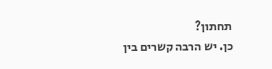תחתון?
כן. יש הרבה קשרים בין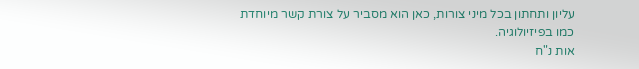עליון ותחתון בכל מיני צורות, כאן הוא מסביר על צורת קשר מיוחדת כמו בפיזיולוגיה.
אות נ"ח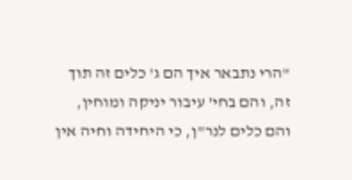"הרי נתבאר איך הם ג' כלים זה תוך זה, והם בחי' עיבור יניקה ומוחין, והם כלים לנר"ן, כי היחידה וחיה אין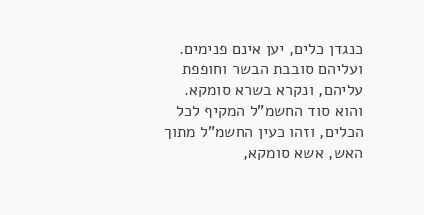כנגדן כלים, יען אינם פנימים. ועליהם סובבת הבשר וחופפת עליהם, ונקרא בשרא סומקא. והוא סוד החשמ"ל המקיף לכל הכלים, וזהו כעין החשמ"ל מתוך האש, אשא סומקא,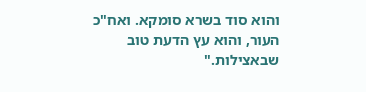והוא סוד בשרא סומקא. ואח"כ העור, והוא עץ הדעת טוב שבאצילות."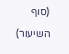(סוף השיעור)